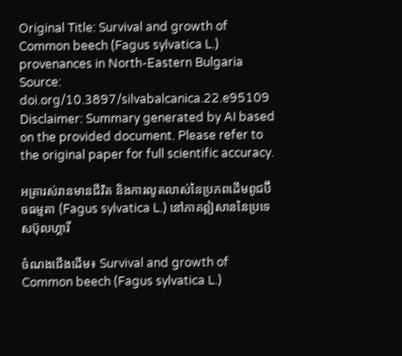Original Title: Survival and growth of Common beech (Fagus sylvatica L.) provenances in North-Eastern Bulgaria
Source: doi.org/10.3897/silvabalcanica.22.e95109
Disclaimer: Summary generated by AI based on the provided document. Please refer to the original paper for full scientific accuracy.

អត្រារស់រានមានជីវិត និងការលូតលាស់នៃប្រភពដើមពូជប៊ីចធម្មតា (Fagus sylvatica L.) នៅភាគឦសាននៃប្រទេសប៊ុលហ្គារី

ចំណងជើងដើម៖ Survival and growth of Common beech (Fagus sylvatica L.)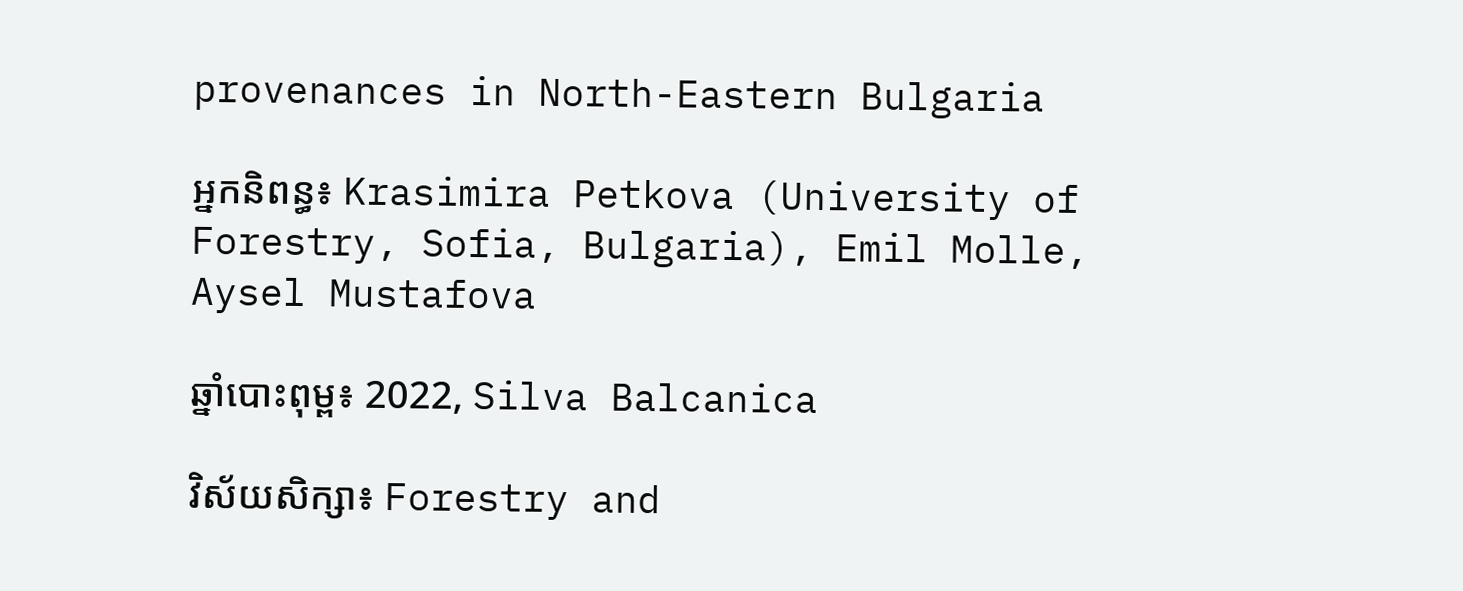provenances in North-Eastern Bulgaria

អ្នកនិពន្ធ៖ Krasimira Petkova (University of Forestry, Sofia, Bulgaria), Emil Molle, Aysel Mustafova

ឆ្នាំបោះពុម្ព៖ 2022, Silva Balcanica

វិស័យសិក្សា៖ Forestry and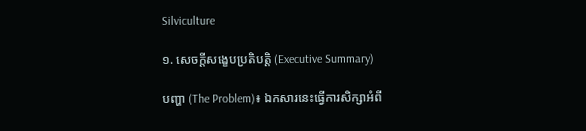Silviculture

១. សេចក្តីសង្ខេបប្រតិបត្តិ (Executive Summary)

បញ្ហា (The Problem)៖ ឯកសារនេះធ្វើការសិក្សាអំពី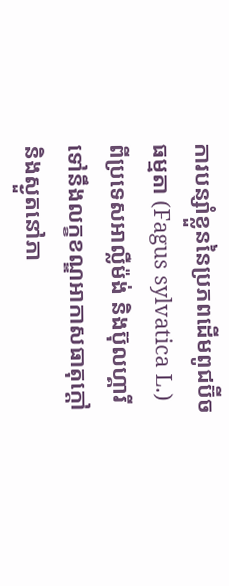ការបន្សាំខ្លួននៃប្រភពដើមពូជប៊ីចធម្មតា (Fagus sylvatica L.) ពីប្រទេសអាល្លឺម៉ង់ និងប៊ុលហ្គារី ទៅនឹងលក្ខខណ្ឌអាកាសធាតុក្តៅ និងស្ងួតនៅភា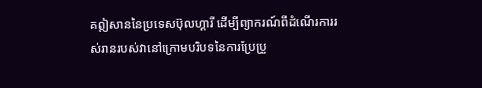គឦសាននៃប្រទេសប៊ុលហ្គារី ដើម្បីព្យាករណ៍ពីដំណើរការរស់រានរបស់វានៅក្រោមបរិបទនៃការប្រែប្រួ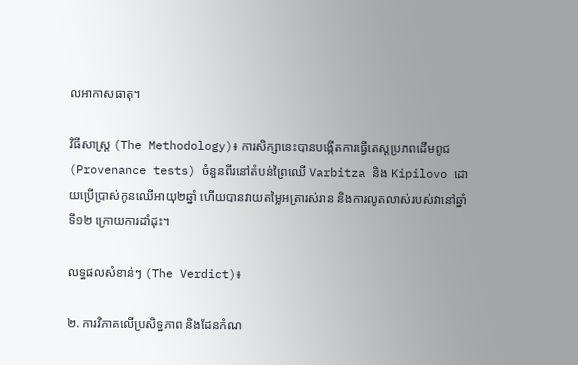លអាកាសធាតុ។

វិធីសាស្ត្រ (The Methodology)៖ ការសិក្សានេះបានបង្កើតការធ្វើតេស្តប្រភពដើមពូជ (Provenance tests) ចំនួនពីរនៅតំបន់ព្រៃឈើ Varbitza និង Kipilovo ដោយប្រើប្រាស់កូនឈើអាយុ២ឆ្នាំ ហើយបានវាយតម្លៃអត្រារស់រាន និងការលូតលាស់របស់វានៅឆ្នាំទី១២ ក្រោយការដាំដុះ។

លទ្ធផលសំខាន់ៗ (The Verdict)៖

២. ការវិភាគលើប្រសិទ្ធភាព និងដែនកំណ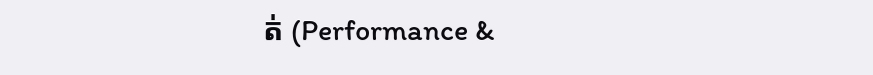ត់ (Performance &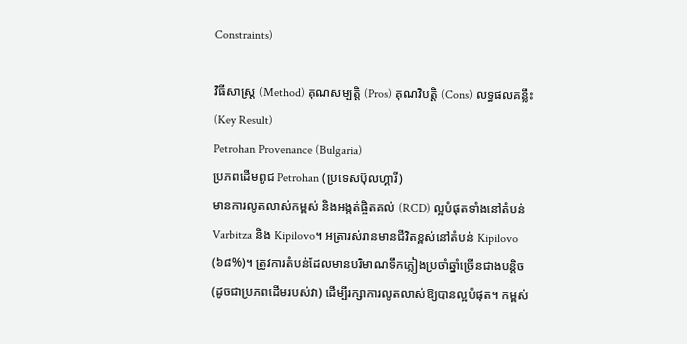Constraints)

វិធីសាស្ត្រ (Method) គុណសម្បត្តិ (Pros) គុណវិបត្តិ (Cons) លទ្ធផលគន្លឹះ (Key Result)
Petrohan Provenance (Bulgaria)
ប្រភពដើមពូជ Petrohan (ប្រទេសប៊ុលហ្គារី)
មានការលូតលាស់កម្ពស់ និងអង្កត់ផ្ចិតគល់ (RCD) ល្អបំផុតទាំងនៅតំបន់ Varbitza និង Kipilovo។ អត្រារស់រានមានជីវិតខ្ពស់នៅតំបន់ Kipilovo (៦៨%)។ ត្រូវការតំបន់ដែលមានបរិមាណទឹកភ្លៀងប្រចាំឆ្នាំច្រើនជាងបន្តិច (ដូចជាប្រភពដើមរបស់វា) ដើម្បីរក្សាការលូតលាស់ឱ្យបានល្អបំផុត។ កម្ពស់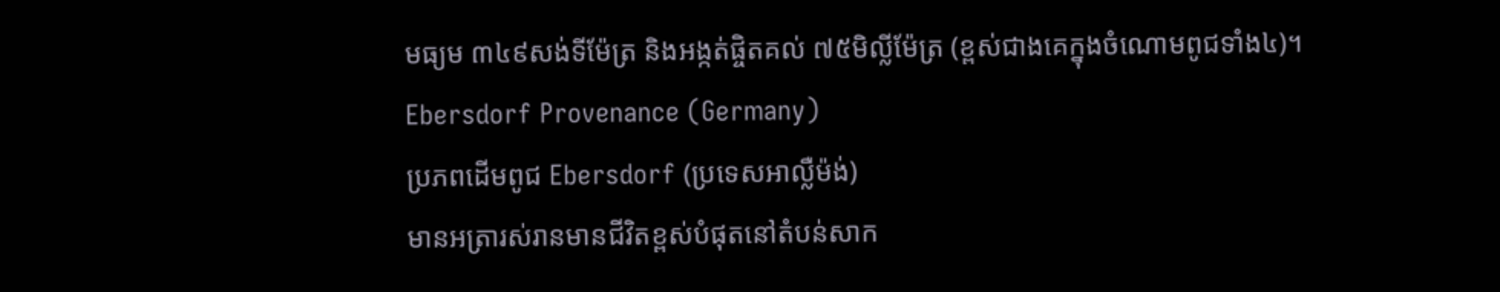មធ្យម ៣៤៩សង់ទីម៉ែត្រ និងអង្កត់ផ្ចិតគល់ ៧៥មិល្លីម៉ែត្រ (ខ្ពស់ជាងគេក្នុងចំណោមពូជទាំង៤)។
Ebersdorf Provenance (Germany)
ប្រភពដើមពូជ Ebersdorf (ប្រទេសអាល្លឺម៉ង់)
មានអត្រារស់រានមានជីវិតខ្ពស់បំផុតនៅតំបន់សាក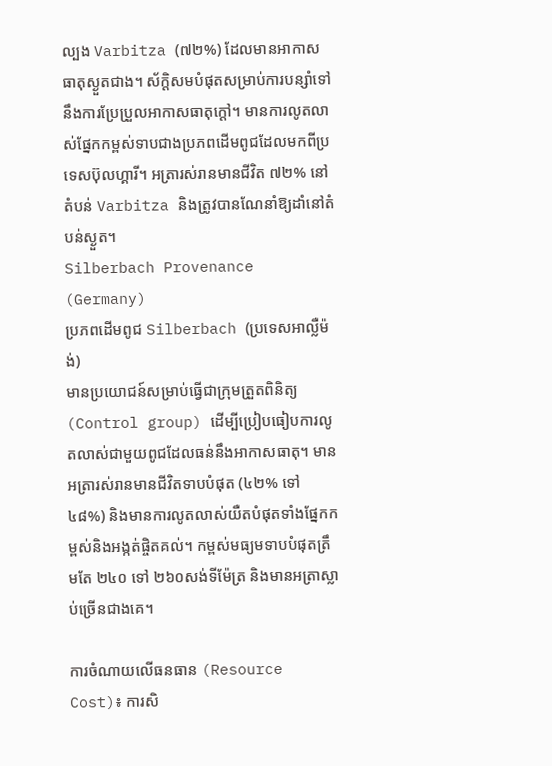ល្បង Varbitza (៧២%) ដែលមានអាកាសធាតុស្ងួតជាង។ ស័ក្តិសមបំផុតសម្រាប់ការបន្សាំទៅនឹងការប្រែប្រួលអាកាសធាតុក្តៅ។ មានការលូតលាស់ផ្នែកកម្ពស់ទាបជាងប្រភពដើមពូជដែលមកពីប្រទេសប៊ុលហ្គារី។ អត្រារស់រានមានជីវិត ៧២% នៅតំបន់ Varbitza និងត្រូវបានណែនាំឱ្យដាំនៅតំបន់ស្ងួត។
Silberbach Provenance (Germany)
ប្រភពដើមពូជ Silberbach (ប្រទេសអាល្លឺម៉ង់)
មានប្រយោជន៍សម្រាប់ធ្វើជាក្រុមត្រួតពិនិត្យ (Control group) ដើម្បីប្រៀបធៀបការលូតលាស់ជាមួយពូជដែលធន់នឹងអាកាសធាតុ។ មានអត្រារស់រានមានជីវិតទាបបំផុត (៤២% ទៅ ៤៨%) និងមានការលូតលាស់យឺតបំផុតទាំងផ្នែកកម្ពស់និងអង្កត់ផ្ចិតគល់។ កម្ពស់មធ្យមទាបបំផុតត្រឹមតែ ២៤០ ទៅ ២៦០សង់ទីម៉ែត្រ និងមានអត្រាស្លាប់ច្រើនជាងគេ។

ការចំណាយលើធនធាន (Resource Cost)៖ ការសិ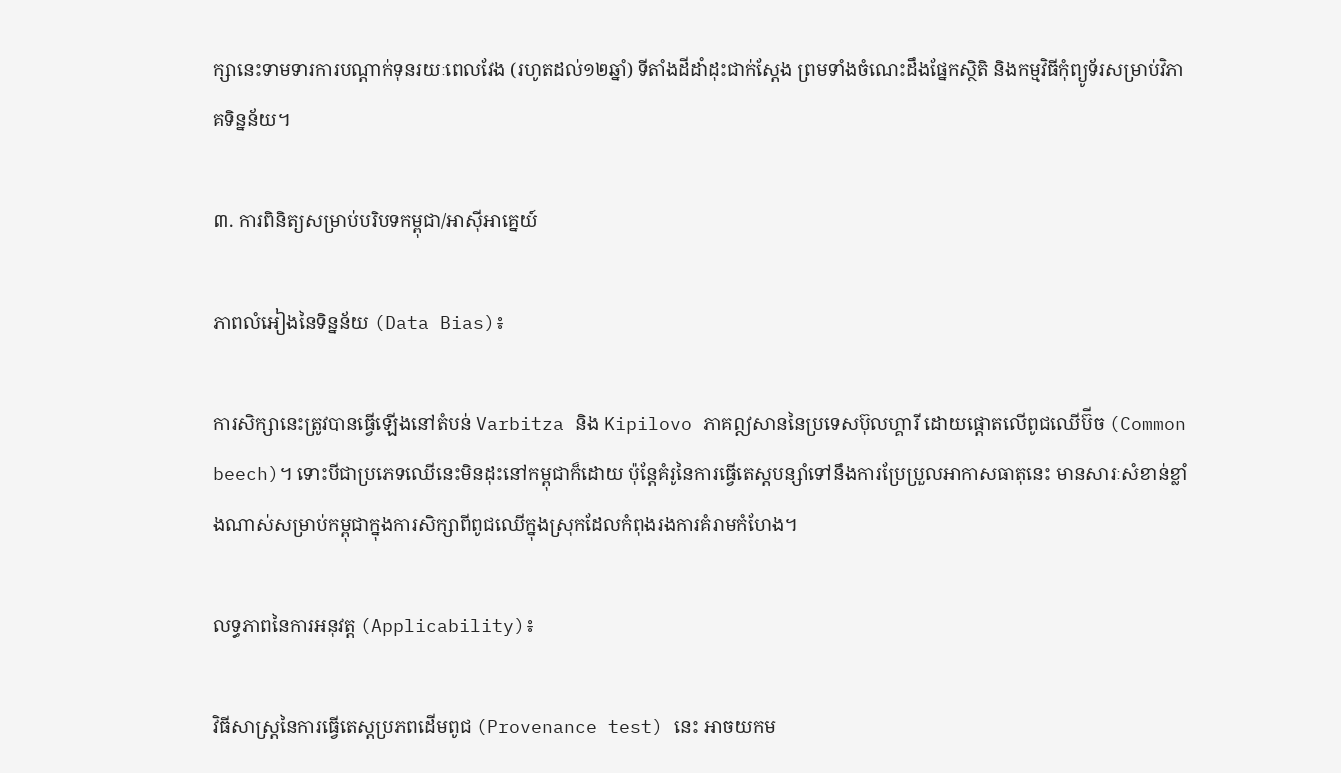ក្សានេះទាមទារការបណ្តាក់ទុនរយៈពេលវែង (រហូតដល់១២ឆ្នាំ) ទីតាំងដីដាំដុះជាក់ស្តែង ព្រមទាំងចំណេះដឹងផ្នែកស្ថិតិ និងកម្មវិធីកុំព្យូទ័រសម្រាប់វិភាគទិន្នន័យ។

៣. ការពិនិត្យសម្រាប់បរិបទកម្ពុជា/អាស៊ីអាគ្នេយ៍

ភាពលំអៀងនៃទិន្នន័យ (Data Bias)៖

ការសិក្សានេះត្រូវបានធ្វើឡើងនៅតំបន់ Varbitza និង Kipilovo ភាគឦសាននៃប្រទេសប៊ុលហ្គារី ដោយផ្តោតលើពូជឈើប៊ីច (Common beech)។ ទោះបីជាប្រភេទឈើនេះមិនដុះនៅកម្ពុជាក៏ដោយ ប៉ុន្តែគំរូនៃការធ្វើតេស្តបន្សាំទៅនឹងការប្រែប្រួលអាកាសធាតុនេះ មានសារៈសំខាន់ខ្លាំងណាស់សម្រាប់កម្ពុជាក្នុងការសិក្សាពីពូជឈើក្នុងស្រុកដែលកំពុងរងការគំរាមកំហែង។

លទ្ធភាពនៃការអនុវត្ត (Applicability)៖

វិធីសាស្ត្រនៃការធ្វើតេស្តប្រភពដើមពូជ (Provenance test) នេះ អាចយកម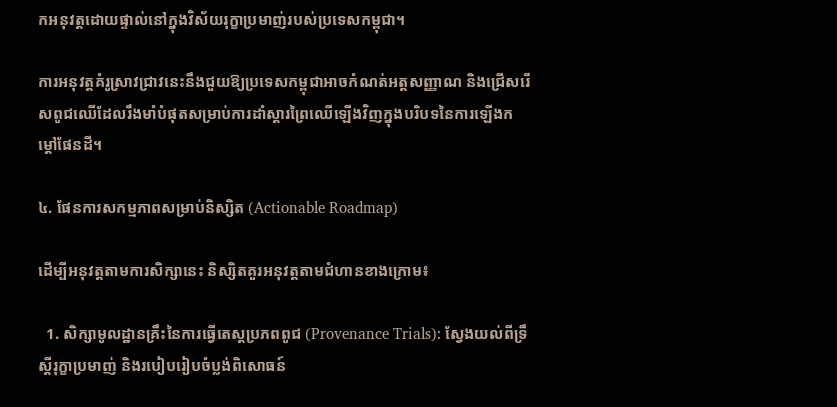កអនុវត្តដោយផ្ទាល់នៅក្នុងវិស័យរុក្ខាប្រមាញ់របស់ប្រទេសកម្ពុជា។

ការអនុវត្តគំរូស្រាវជ្រាវនេះនឹងជួយឱ្យប្រទេសកម្ពុជាអាចកំណត់អត្តសញ្ញាណ និងជ្រើសរើសពូជឈើដែលរឹងមាំបំផុតសម្រាប់ការដាំស្តារព្រៃឈើឡើងវិញក្នុងបរិបទនៃការឡើងកម្តៅផែនដី។

៤. ផែនការសកម្មភាពសម្រាប់និស្សិត (Actionable Roadmap)

ដើម្បីអនុវត្តតាមការសិក្សានេះ និស្សិតគួរអនុវត្តតាមជំហានខាងក្រោម៖

  1. សិក្សាមូលដ្ឋានគ្រឹះនៃការធ្វើតេស្តប្រភពពូជ (Provenance Trials): ស្វែងយល់ពីទ្រឹស្តីរុក្ខាប្រមាញ់ និងរបៀបរៀបចំប្លង់ពិសោធន៍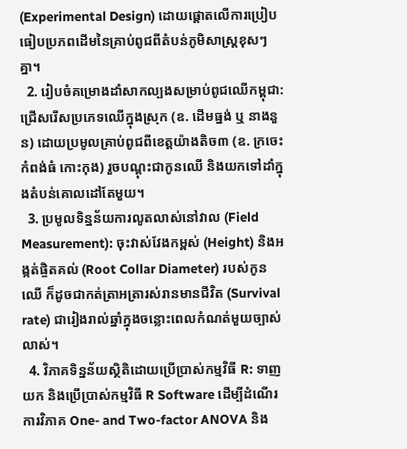(Experimental Design) ដោយផ្តោតលើការប្រៀបធៀបប្រភពដើមនៃគ្រាប់ពូជពីតំបន់ភូមិសាស្ត្រខុសៗគ្នា។
  2. រៀបចំគម្រោងដាំសាកល្បងសម្រាប់ពូជឈើកម្ពុជា: ជ្រើសរើសប្រភេទឈើក្នុងស្រុក (ឧ. ដើមធ្នង់ ឬ នាងនួន) ដោយប្រមូលគ្រាប់ពូជពីខេត្តយ៉ាងតិច៣ (ឧ. ក្រចេះ កំពង់ធំ កោះកុង) រួចបណ្តុះជាកូនឈើ និងយកទៅដាំក្នុងតំបន់គោលដៅតែមួយ។
  3. ប្រមូលទិន្នន័យការលូតលាស់នៅវាល (Field Measurement): ចុះវាស់វែងកម្ពស់ (Height) និងអង្កត់ផ្ចិតគល់ (Root Collar Diameter) របស់កូនឈើ ក៏ដូចជាកត់ត្រាអត្រារស់រានមានជីវិត (Survival rate) ជារៀងរាល់ឆ្នាំក្នុងចន្លោះពេលកំណត់មួយច្បាស់លាស់។
  4. វិភាគទិន្នន័យស្ថិតិដោយប្រើប្រាស់កម្មវិធី R: ទាញយក និងប្រើប្រាស់កម្មវិធី R Software ដើម្បីដំណើរការវិភាគ One- and Two-factor ANOVA និង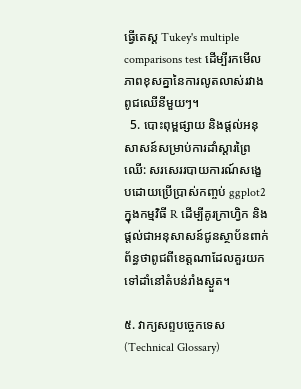ធ្វើតេស្ត Tukey's multiple comparisons test ដើម្បីរកមើលភាពខុសគ្នានៃការលូតលាស់រវាងពូជឈើនីមួយៗ។
  5. បោះពុម្ពផ្សាយ និងផ្តល់អនុសាសន៍សម្រាប់ការដាំស្តារព្រៃឈើ: សរសេររបាយការណ៍សង្ខេបដោយប្រើប្រាស់កញ្ចប់ ggplot2 ក្នុងកម្មវិធី R ដើម្បីគូរក្រាហ្វិក និងផ្តល់ជាអនុសាសន៍ជូនស្ថាប័នពាក់ព័ន្ធថាពូជពីខេត្តណាដែលគួរយកទៅដាំនៅតំបន់រាំងស្ងួត។

៥. វាក្យសព្ទបច្ចេកទេស (Technical Glossary)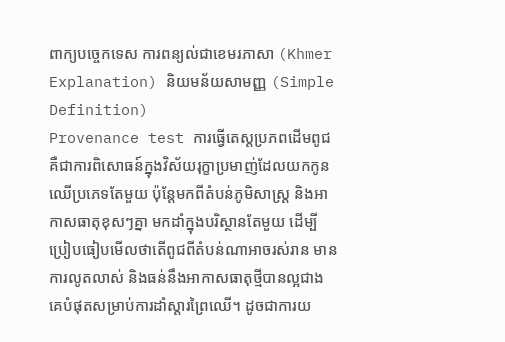ពាក្យបច្ចេកទេស ការពន្យល់ជាខេមរភាសា (Khmer Explanation) និយមន័យសាមញ្ញ (Simple Definition)
Provenance test ការធ្វើតេស្តប្រភពដើមពូជ គឺជាការពិសោធន៍ក្នុងវិស័យរុក្ខាប្រមាញ់ដែលយកកូនឈើប្រភេទតែមួយ ប៉ុន្តែមកពីតំបន់ភូមិសាស្ត្រ និងអាកាសធាតុខុសៗគ្នា មកដាំក្នុងបរិស្ថានតែមួយ ដើម្បីប្រៀបធៀបមើលថាតើពូជពីតំបន់ណាអាចរស់រាន មានការលូតលាស់ និងធន់នឹងអាកាសធាតុថ្មីបានល្អជាងគេបំផុតសម្រាប់ការដាំស្តារព្រៃឈើ។ ដូចជាការយ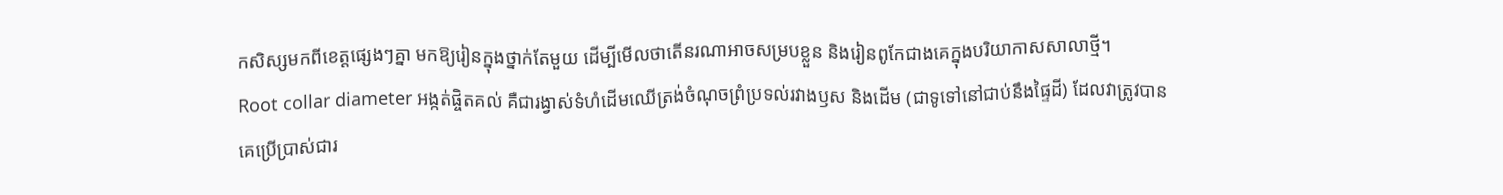កសិស្សមកពីខេត្តផ្សេងៗគ្នា មកឱ្យរៀនក្នុងថ្នាក់តែមួយ ដើម្បីមើលថាតើនរណាអាចសម្របខ្លួន និងរៀនពូកែជាងគេក្នុងបរិយាកាសសាលាថ្មី។
Root collar diameter អង្កត់ផ្ចិតគល់ គឺជារង្វាស់ទំហំដើមឈើត្រង់ចំណុចព្រំប្រទល់រវាងឫស និងដើម (ជាទូទៅនៅជាប់នឹងផ្ទៃដី) ដែលវាត្រូវបានគេប្រើប្រាស់ជារ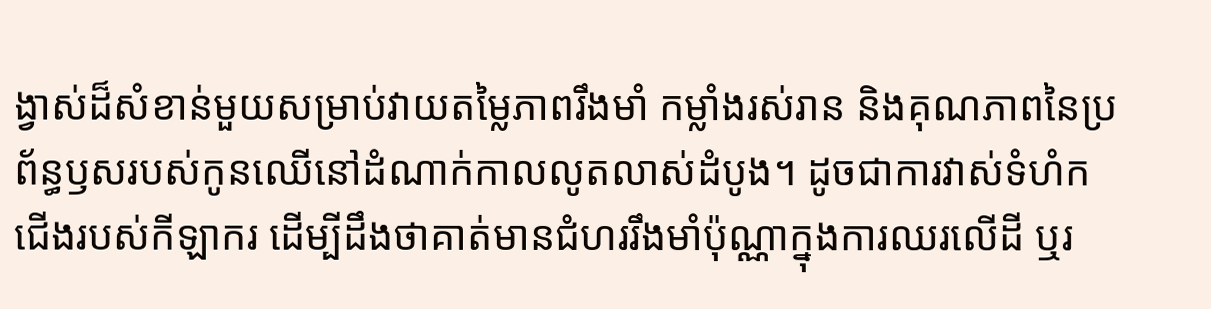ង្វាស់ដ៏សំខាន់មួយសម្រាប់វាយតម្លៃភាពរឹងមាំ កម្លាំងរស់រាន និងគុណភាពនៃប្រព័ន្ធឫសរបស់កូនឈើនៅដំណាក់កាលលូតលាស់ដំបូង។ ដូចជាការវាស់ទំហំកជើងរបស់កីឡាករ ដើម្បីដឹងថាគាត់មានជំហររឹងមាំប៉ុណ្ណាក្នុងការឈរលើដី ឬរ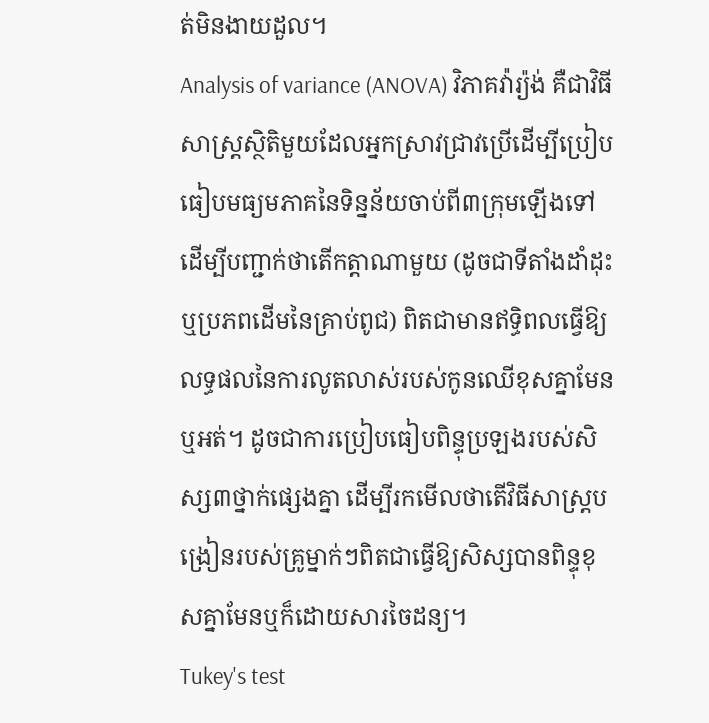ត់មិនងាយដួល។
Analysis of variance (ANOVA) វិភាគវ៉ារ្យ៉ង់ គឺជាវិធីសាស្ត្រស្ថិតិមួយដែលអ្នកស្រាវជ្រាវប្រើដើម្បីប្រៀបធៀបមធ្យមភាគនៃទិន្នន័យចាប់ពី៣ក្រុមឡើងទៅ ដើម្បីបញ្ជាក់ថាតើកត្តាណាមួយ (ដូចជាទីតាំងដាំដុះ ឬប្រភពដើមនៃគ្រាប់ពូជ) ពិតជាមានឥទ្ធិពលធ្វើឱ្យលទ្ធផលនៃការលូតលាស់របស់កូនឈើខុសគ្នាមែនឬអត់។ ដូចជាការប្រៀបធៀបពិន្ទុប្រឡងរបស់សិស្ស៣ថ្នាក់ផ្សេងគ្នា ដើម្បីរកមើលថាតើវិធីសាស្ត្របង្រៀនរបស់គ្រូម្នាក់ៗពិតជាធ្វើឱ្យសិស្សបានពិន្ទុខុសគ្នាមែនឬក៏ដោយសារចៃដន្យ។
Tukey's test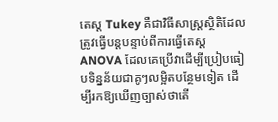តេស្ត Tukey គឺជាវិធីសាស្ត្រស្ថិតិដែលត្រូវធ្វើបន្តបន្ទាប់ពីការធ្វើតេស្ត ANOVA ដែលគេប្រើវាដើម្បីប្រៀបធៀបទិន្នន័យជាគូៗលម្អិតបន្ថែមទៀត ដើម្បីរកឱ្យឃើញច្បាស់ថាតើ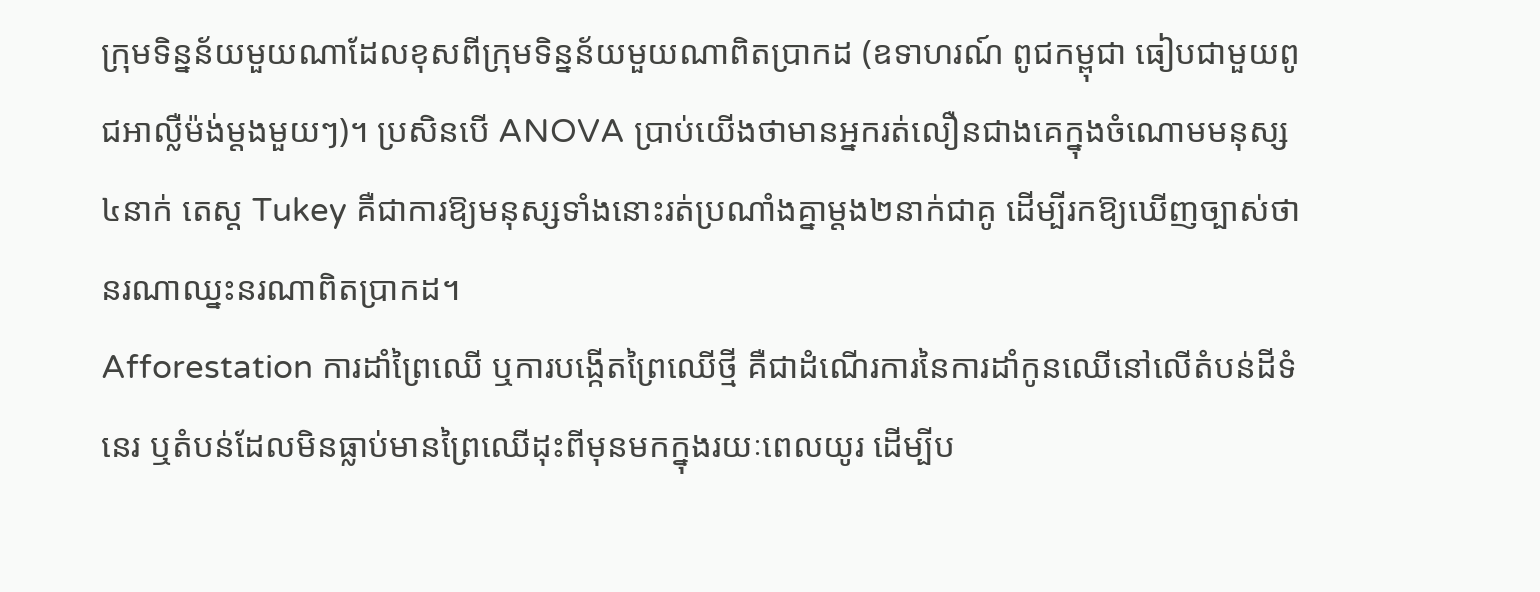ក្រុមទិន្នន័យមួយណាដែលខុសពីក្រុមទិន្នន័យមួយណាពិតប្រាកដ (ឧទាហរណ៍ ពូជកម្ពុជា ធៀបជាមួយពូជអាល្លឺម៉ង់ម្តងមួយៗ)។ ប្រសិនបើ ANOVA ប្រាប់យើងថាមានអ្នករត់លឿនជាងគេក្នុងចំណោមមនុស្ស៤នាក់ តេស្ត Tukey គឺជាការឱ្យមនុស្សទាំងនោះរត់ប្រណាំងគ្នាម្តង២នាក់ជាគូ ដើម្បីរកឱ្យឃើញច្បាស់ថានរណាឈ្នះនរណាពិតប្រាកដ។
Afforestation ការដាំព្រៃឈើ ឬការបង្កើតព្រៃឈើថ្មី គឺជាដំណើរការនៃការដាំកូនឈើនៅលើតំបន់ដីទំនេរ ឬតំបន់ដែលមិនធ្លាប់មានព្រៃឈើដុះពីមុនមកក្នុងរយៈពេលយូរ ដើម្បីប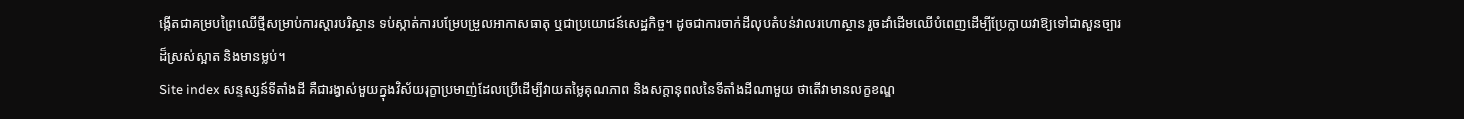ង្កើតជាគម្របព្រៃឈើថ្មីសម្រាប់ការស្តារបរិស្ថាន ទប់ស្កាត់ការបម្រែបម្រួលអាកាសធាតុ ឬជាប្រយោជន៍សេដ្ឋកិច្ច។ ដូចជាការចាក់ដីលុបតំបន់វាលរហោស្ថាន រួចដាំដើមឈើបំពេញដើម្បីប្រែក្លាយវាឱ្យទៅជាសួនច្បារដ៏ស្រស់ស្អាត និងមានម្លប់។
Site index សន្ទស្សន៍ទីតាំងដី គឺជារង្វាស់មួយក្នុងវិស័យរុក្ខាប្រមាញ់ដែលប្រើដើម្បីវាយតម្លៃគុណភាព និងសក្តានុពលនៃទីតាំងដីណាមួយ ថាតើវាមានលក្ខខណ្ឌ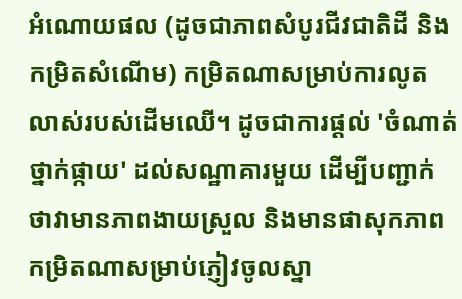អំណោយផល (ដូចជាភាពសំបូរជីវជាតិដី និងកម្រិតសំណើម) កម្រិតណាសម្រាប់ការលូតលាស់របស់ដើមឈើ។ ដូចជាការផ្តល់ 'ចំណាត់ថ្នាក់ផ្កាយ' ដល់សណ្ឋាគារមួយ ដើម្បីបញ្ជាក់ថាវាមានភាពងាយស្រួល និងមានផាសុកភាពកម្រិតណាសម្រាប់ភ្ញៀវចូលស្នា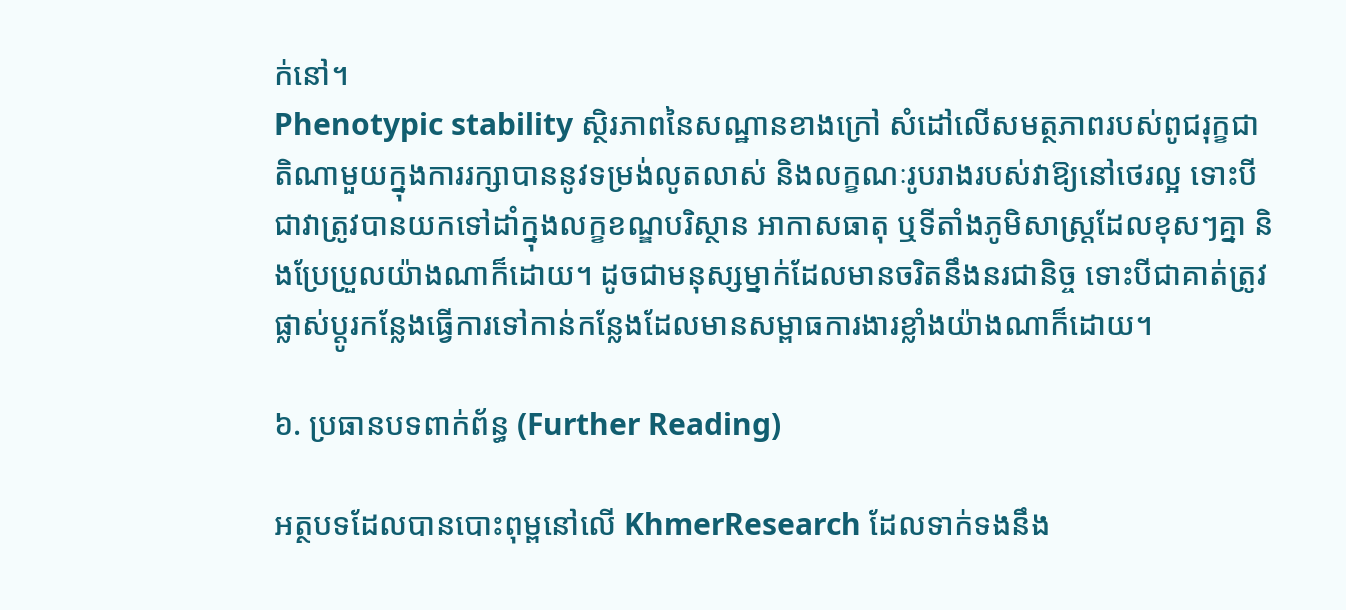ក់នៅ។
Phenotypic stability ស្ថិរភាពនៃសណ្ឋានខាងក្រៅ សំដៅលើសមត្ថភាពរបស់ពូជរុក្ខជាតិណាមួយក្នុងការរក្សាបាននូវទម្រង់លូតលាស់ និងលក្ខណៈរូបរាងរបស់វាឱ្យនៅថេរល្អ ទោះបីជាវាត្រូវបានយកទៅដាំក្នុងលក្ខខណ្ឌបរិស្ថាន អាកាសធាតុ ឬទីតាំងភូមិសាស្ត្រដែលខុសៗគ្នា និងប្រែប្រួលយ៉ាងណាក៏ដោយ។ ដូចជាមនុស្សម្នាក់ដែលមានចរិតនឹងនរជានិច្ច ទោះបីជាគាត់ត្រូវផ្លាស់ប្តូរកន្លែងធ្វើការទៅកាន់កន្លែងដែលមានសម្ពាធការងារខ្លាំងយ៉ាងណាក៏ដោយ។

៦. ប្រធានបទពាក់ព័ន្ធ (Further Reading)

អត្ថបទដែលបានបោះពុម្ពនៅលើ KhmerResearch ដែលទាក់ទងនឹង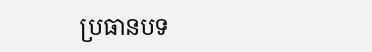ប្រធានបទ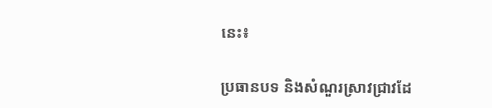នេះ៖

ប្រធានបទ និងសំណួរស្រាវជ្រាវដែ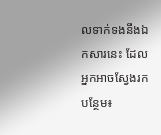លទាក់ទងនឹងឯកសារនេះ ដែលអ្នកអាចស្វែងរកបន្ថែម៖